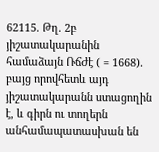62115. Թղ. 2բ յիշատակարանին համաձայն ՌճԺէ ( = 1668). բայց որովհետև այդ յիշատակարանն ստացողին է, և գիրն ու տողերն անհամապատասխան են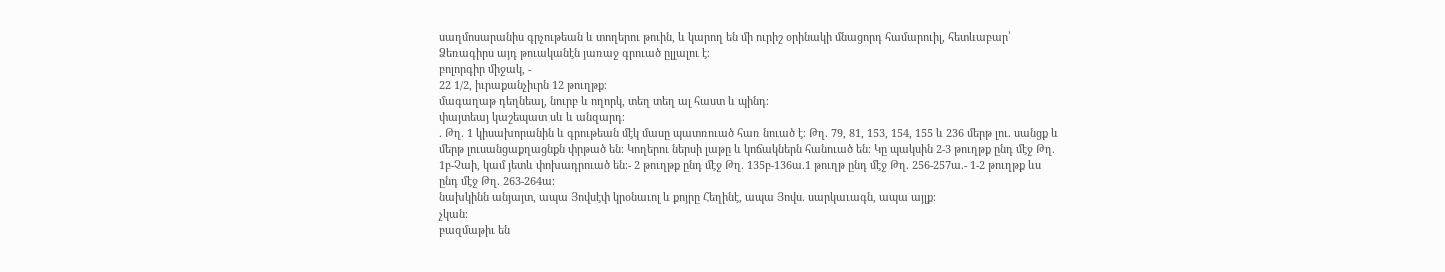սաղմոսարանիս գրչութեան և տողերու թուին, և կարող են մի ուրիշ օրինակի մնացորդ համարուիլ, հետևաբար՝ Ձեռագիրս այդ թուականէն յառաջ գրուած ըլլալու է։
բոլորգիր միջակ, -
22 1/2, իւրաքանչիւրն 12 թուղթք։
մագաղաթ դեղնեալ, նուրբ և ողորկ, տեղ տեղ ալ հաստ և պինդ։
փայտեայ կաշեպատ սև և անզարդ։
. Թղ. 1 կիսախորանին և գրութեան մէկ մասը պատռուած հառ նուած է։ Թղ. 79, 81, 153, 154, 155 և 236 մերթ լու. սանցք և մերթ լուսանցաքղացնքն փրթած են։ Կողերու ներսի լաթը և կոճակներն հանուած են։ Կը պակսին 2-3 թուղթք ընդ մէջ Թղ. 1բ-Չաի, կամ յետև փոխադրուած են։- 2 թուղթք ընդ մէջ Թղ. 135բ-136ա.1 թուղթ ընդ մէջ Թղ. 256-257ա.- 1-2 թուղթք ևս ընդ մէջ Թղ. 263-264ա։
նախկինն անյայտ, ապա Յովսէփ կրօնաւոլ և քոյրը Հեղինէ, ապա Յովս. սարկաւագն, ապա այլք։
չկան։
բազմաթիւ են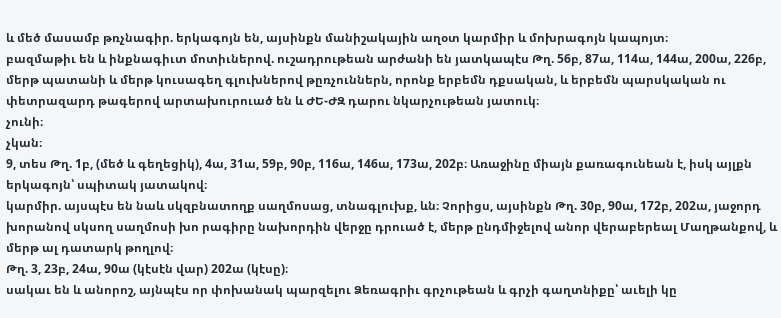և մեծ մասամբ թռչնագիր. երկագոյն են, այսինքն մանիշակային աղօտ կարմիր և մոխրագոյն կապոյտ։
բազմաթիւ են և ինքնագիւտ մոտիւներով. ուշադրութեան արժանի են յատկապէս Թղ. 56բ, 87ա, 114ա, 144ա, 200ա, 226բ, մերթ պատանի և մերթ կուսագեղ գլուխներով թըռչուններն, որոնք երբեմն դքսական, և երբեմն պարսկական ու փետրազարդ թագերով արտախուրուած են և ԺԵ-ԺԶ դարու նկարչութեան յատուկ։
չունի։
չկան։
9, տես Թղ. 1բ, (մեծ և գեղեցիկ), 4ա, 31ա, 59բ, 90բ, 116ա, 146ա, 173ա, 202բ։ Առաջինը միայն քառագունեան է, իսկ այլքն երկագոյն՝ սպիտակ յատակով։
կարմիր. այսպէս են նաև սկզբնատողք սաղմոսաց, տնագլուխք, ևն։ Չորիցս, այսինքն Թղ. 30բ, 90ա, 172բ, 202ա, յաջորդ խորանով սկսող սաղմոսի խո րագիրը նախորդին վերջը դրուած է, մերթ ընդմիջելով անոր վերաբերեալ Մաղթանքով, և մերթ ալ դատարկ թողլով։
Թղ. 3, 23բ, 24ա, 90ա (կէսէն վար) 202ա (կէսը)։
սակաւ են և անորոշ, այնպէս որ փոխանակ պարզելու Ձեռագրիւ գրչութեան և գրչի գաղտնիքը՝ աւելի կը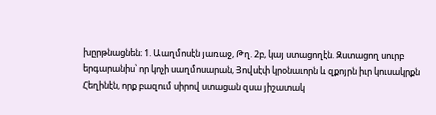խըրթնացնեն։ 1. Աաղմոսէն յառաջ, Թղ. 2բ, կայ ստացողէն. Զստացող սուրբ երգարանիս՝ որ կոչի սաղմոսարան, Յովսէփ կրօնաւորն և զքոյրն իւր կուսակրքն Հեղինէն, որք բազում սիրով ստացան զսա յիշատակ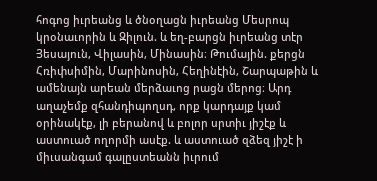հոգոց իւրեանց և ծնօղացն իւրեանց Մեսրոպ կրօնաւորին և Զիլուն. և եղ-բարցն իւրեանց տէր Յեսայուն, Վիլասին, Մինասին։ Թումային. քերցն Հռիփսիմին, Մարինոսին, Հեղինէին, Շարպաթին և ամենայն արեան մերձաւոց րացն մերոց։ Արդ աղաչեմք զհանդիպողսդ, որք կարդայք կամ օրինակէք, լի բերանով և բոլոր սրտիւ յիշէք և աստուած ողորմի ասէք. և աստուած զձեզ յիշէ ի միւսանգամ գալըստեանն իւրում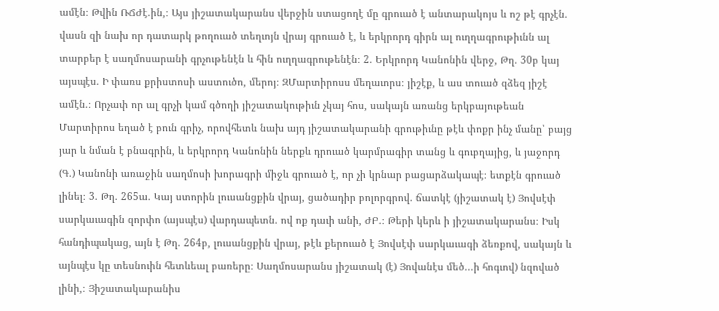ամէն։ Թվին ՌՃԺէ.ին,։ Այս յիշատակարանս վերջին ստացողէ մը գրուած է անտարակոյս և ոշ թէ գրչէն. վասն զի նախ որ դատարկ թողուած տեղւոյն վրայ գրուած է, և երկրորդ գիրն ալ ուղղագրութիւնն ալ տարբեր է սաղմոսարանի գրչութենէն և հին ուղղագրութենէն։ 2. Երկրորդ Կանոնին վերջ, Թղ. 30բ կայ այսպէս. Ի փառս քրիստոսի աստուծո, մերոյ։ ԶՄարտիրոսս մեղաւորս։ յիշէք, և աս տուած զձեզ յիշէ ամէն.։ Որչափ որ ալ գրչի կամ գծողի յիշատակութիւն չկայ հոս, սակայն առանց երկբայութեան Մարտիրոս եղած է բուն գրիչ, որովհետև նախ այդ յիշատակարանի գրութիւնը թէև փոքր ինչ մանը՝ բայց յար և նման է բնագրին, և երկրորդ Կանոնին ներքև դրուած կարմրագիր տանց և գուբղայից, և յաջորդ (Գ.) Կանոնի առաջին սաղմոսի խորագրի միջև գրուած է, որ չի կրնար բացարձակապէ։ ետքէն գրուած լինել։ 3. Թղ. 265ա. Կայ ստորին լուսանցքին վրայ, ցածադիր բոլորգրով. ճատկէ (յիշատակ է) Յովսէփ սարկաւագին զորփո (այսպէս) վարդապետն. ով ոք դաւի անի, ԺԲ.։ Թերի կերև ի յիշատակարանս։ Իսկ հանդիպակաց, այն է Թղ. 264բ, լուսանցքին վրայ, թէև քերուած է Յովսէփ սարկաւագի ձեռքով, սակայն և այնպէս կը տեսնուին հետևեալ բառերը։ Սաղմոսարանս յիշատակ (է) Յովանէս մեծ...ի հոգւով) նզոված լինի,։ Յիշատակարանիս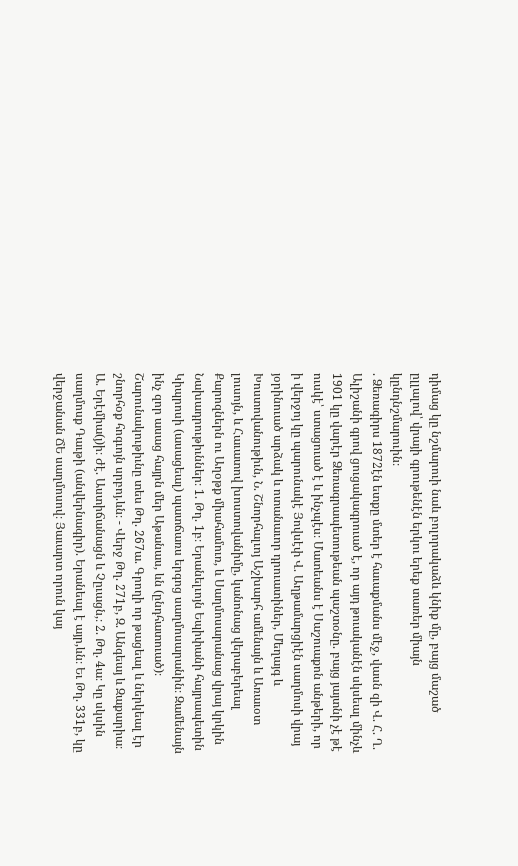դիմաց կը նշմարուի նաև բոլորակաձև կնիք մը, բայց մաշած ըլլալով՝ վրայի գրութենէն երկու երեք տառեր միայն կընդնշմարուին։
. Ձեռագիրս 1872էն ետքը մտեր է հաւաքմանս մէջ, վասն զի Վ. Հ. Ղ. Ալիշանի գրով ցուցակագրուած է, որ այդ թուականէն սկսեալ մինչև 1901 կը վարէր Ձեռագրապետութեան պաշտօնը. բայց յայտնի չէ թէ ուսկէ՝ ստացուած է և ինչպէս։ Մատեանս է Սաշուաքոն անթերի, որ ի վերջոյ կը պարունակէ Յովսէփ Վ. Աղթամարցիէն սաղմոսի վրայ յօրինուած արձակ և ոտանաւոր դրուատիներ, Մեղայգ և Խոստովանութիւն, Ն. Շնորհալւոյ Աշխարհ ամենայն և Առաւօտ լուսոյն, և Հաւատով խոստովանիմը, կանոնաց վերաբերեալ Քարոզներն ու Աղօթք միահամուռ, և Սաղմոսարանաց վրայ կրկին Նախադրութիւններ։ 1. Թղ. 1բ։ Երանելւոյն Եպիփանի հայրապետին Կիպրոսի (ասացեալ) պատճառս երգոց սաղմոսարանին։ Զամենայն ինչ զոր ասաց հայրն մեր Աթանաս, ևն (ընդհատուած)։ Շարունակութիւնը տես Թղ. 267ա. Գրողի որ թացեալ և ներկեալ էր շնորհօք հոգւոյն սրբոյ.ևն։ - Վերջ Թղ. 271բ, Զ. Անգեայ և Զաքարիա։ Ա. Երէմիա(յ)ի։ Ժէ. Աստիճանացն և Չըւացն,։ 2. Թղ. 4ա։ Կը սկսին սաղմոսք Դաւթի (անվերնագիր). Երանեալ է այր,ևն։ Եւ Թղ. 331բ, կը վերջանան ՃԵ սաղմոսով։ Յաւարտ որուն կայ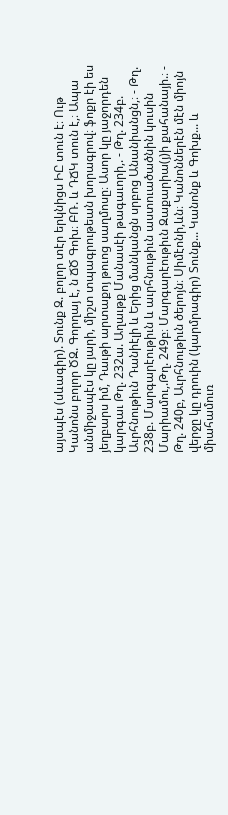այսպէս (սևագիր). Տունք Զ. բոլոր տէր երկնիցս ԻԸ տուն է։ Ութ Կանոնս բոլոր ԾԶ. Գորղայ է, ն ՃԾ Գոխ։ ԲՌ. և ԴՃԿ տուն է,։ Ապա անմիջապէս կը յարի, միշտ տպագրութեան խորագրով։ ֆոքր էի ես յեղբարս իմ, Դաւթի արտաքոյ թուոց սաղմոսը։ Ասոր կը յաջորդեն կարգաւ Թղ. 232ա. Աղաւթք Մանասէի թագաւորի,. - Թղ. 234բ. Աւրհնութիւն Դանիէլի և Երից մանկանցն սրբոց Անանիանցն,։ - Թղ. 238բ. Մարգարէութիւն և աւրհնութիւն աստուածածնին կուսին Մարիամու,.Թղ. 249բ։ Մարգարէութիւն Զաքարիա(յ)ի քահանայի.։ - Թղ. 240բ, Աւրհնութիւն ծերոյն։ Սիմէոնի,ևն։ Կանոններէն մէն միոյն վերջը կը դրուին (կարմրագիր) Տունք... Կանոնք և Գոխք... և միահամուռ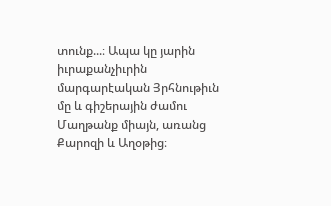տունք...։ Ապա կը յարին իւրաքանչիւրին մարգարէական Յրհնութիւն մը և գիշերային ժամու Մաղթանք միայն, առանց Քարոզի և Աղօթից։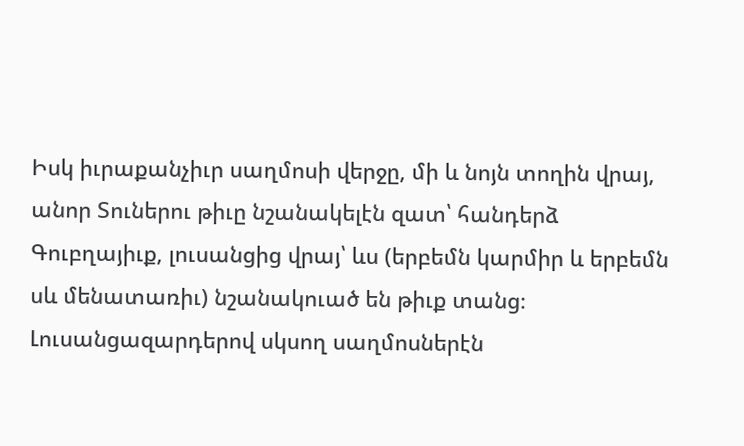Իսկ իւրաքանչիւր սաղմոսի վերջը, մի և նոյն տողին վրայ, անոր Տուներու թիւը նշանակելէն զատ՝ հանդերձ Գուբղայիւք, լուսանցից վրայ՝ ևս (երբեմն կարմիր և երբեմն սև մենատառիւ) նշանակուած են թիւք տանց։ Լուսանցազարդերով սկսող սաղմոսներէն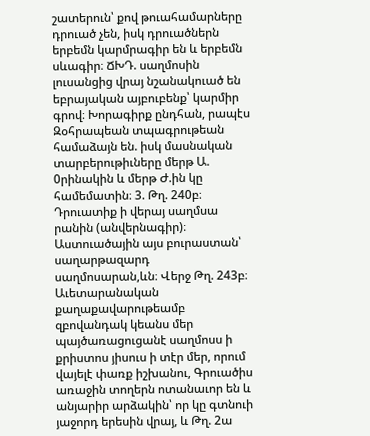շատերուն՝ քով թուահամարները դրուած չեն, իսկ դրուածներն երբեմն կարմրագիր են և երբեմն սևագիր։ ՃԽԴ. սաղմոսին լուսանցից վրայ նշանակուած են եբրայական այբուբենք՝ կարմիր գրով։ Խորագիրք ընդհան, րապէս Զօհրապեան տպագրութեան համաձայն են. իսկ մասնական տարբերութիւները մերթ Ա. 0րինակին և մերթ Ժ.ին կը համեմատին։ 3. Թղ. 240բ։ Դրուատիք ի վերայ սաղմսա րանին (անվերնագիր)։ Աստուածային այս բուրաստան՝ սաղարթազարդ սաղմոսարան,ևն։ Վերջ Թղ. 243բ։ Աւետարանական քաղաքավարութեամբ զբովանդակ կեանս մեր պայծառացուցանէ սաղմոսս ի քրիստոս յիսուս ի տէր մեր, որում վայելէ փառք իշխանու, Գրուածիս առաջին տողերն ոտանաւոր են և անյարիր արձակին՝ որ կը գտնուի յաջորդ երեսին վրայ, և Թղ. 2ա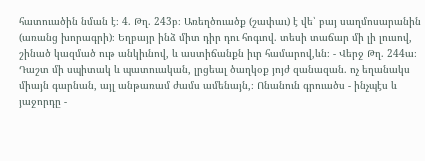հատուածին նման է։ 4. Թղ. 243բ։ Առեղծուածք (շափաւ) է վե՝ բայ սաղմոսարանին (առանց խորագրի)։ Եղբայր ինձ միտ դիր դու հոգւով. տեսի տաճար մի լի լուսով, շինած կազմած ութ անկիւնով, և աստիճանքն իւր համարով,ևն։ - Վերջ Թղ. 244ա։ Դաշտ մի սպիտակ և պատուական, լրցեալ ծաղկօք յոյժ զանազան. ոչ եղանակս միայն գարնան, այլ անթառամ ժամս ամենայն,։ Ոնանուն գրուածս - ինչպէս և յաջորդը -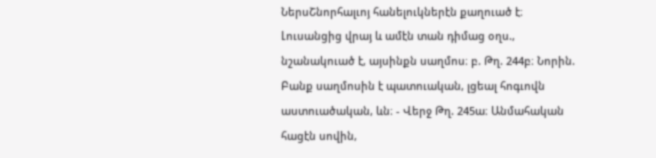ՆերսՇնորհալւոյ հանելուկներէն քաղուած է։ Լուսանցից վրայ և ամէն տան դիմաց օղս., նշանակուած է, այսինքն սաղմոս։ բ. Թղ. 244բ։ Նորին. Բանք սաղմոսին է պատուական, լցեալ հոգւովն աստուածական, ևն։ - Վերջ Թղ. 245ա։ Անմահական հացէն սովին,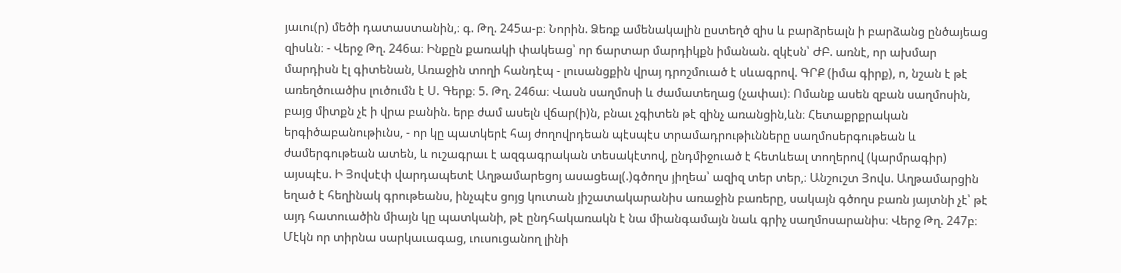յաւու(ր) մեծի դատաստանին,։ գ. Թղ. 245ա-բ։ Նորին. Ձեռք ամենակալին ըստեղծ զիս և բարձրեալն ի բարձանց ընծայեաց զիսևն։ - Վերջ Թղ. 246ա։ Ինքըն քառակի փակեաց՝ որ ճարտար մարդիկքն իմանան. զկէսն՝ ԺԲ. առնէ, որ ախմար մարդիսն էլ գիտենան, Առաջին տողի հանդէպ - լուսանցքին վրայ դրոշմուած է սևագրով. ԳՐՔ (իմա գիրք), ո, նշան է թէ առեղծուածիս լուծումն է Ս. Գերք։ 5. Թղ. 246ա։ Վասն սաղմոսի և ժամատեղաց (չափաւ)։ Ոմանք ասեն զբան սաղմոսին, բայց միտքն չէ ի վրա բանին. երբ ժամ ասելն վճար(ի)ն, բնաւ չգիտեն թէ զինչ առանցին,ևն։ Հետաքրքրական երգիծաբանութիւնս, - որ կը պատկերէ հայ ժողովրդեան պէսպէս տրամադրութիւնները սաղմոսերգութեան և ժամերգութեան ատեն, և ուշագրաւ է ազգագրական տեսակէտով, ընդմիջուած է հետևեալ տողերով (կարմրագիր) այսպէս. Ի Յովսէփ վարդապետէ Աղթամարեցոյ ասացեալ(.)գծողս յիղեա՝ ազիզ տեր տեր,։ Անշուշտ Յովս. Աղթամարցին եղած է հեղինակ գրութեանս, ինչպէս ցոյց կուտան յիշատակարանիս առաջին բառերը, սակայն գծողս բառն յայտնի չէ՝ թէ այդ հատուածին միայն կը պատկանի, թէ ընդհակառակն է նա միանգամայն նաև գրիչ սաղմոսարանիս։ Վերջ Թղ. 247բ։ Մէկն որ տիրնա սարկաւագաց, ւուսուցանող լինի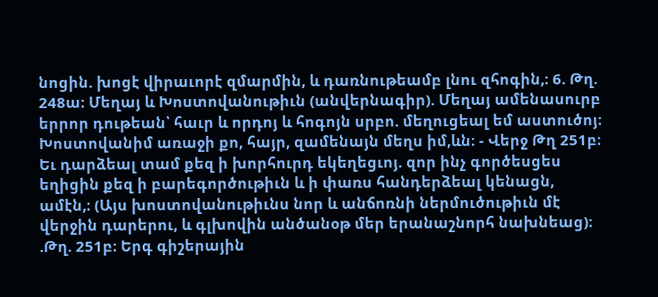նոցին. խոցէ վիրաւորէ զմարմին, և դառնութեամբ լնու զհոգին,։ 6. Թղ. 248ա։ Մեղայ և Խոստովանութիւն (անվերնագիր). Մեղայ ամենասուրբ երրոր դութեան՝ հաւր և որդոյ և հոգոյն սրբո. մեղուցեալ եմ աստուծոյ։ Խոստովանիմ առաջի քո, հայր, զամենայն մեղս իմ,ևն։ - Վերջ Թղ 251բ։ Եւ դարձեալ տամ քեզ ի խորհուրդ եկեղեցւոյ. զոր ինչ գործեսցես եղիցին քեզ ի բարեգործութիւն և ի փառս հանդերձեալ կենացն, ամէն,։ (Այս խոստովանութիւնս նոր և անճոռնի ներմուծութիւն մէ վերջին դարերու, և գլխովին անծանօթ մեր երանաշնորհ նախնեաց)։ .Թղ. 251բ։ Երգ գիշերային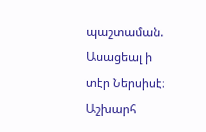պաշտաման. Ասացեալ ի տէր Ներսիսէ։ Աշխարհ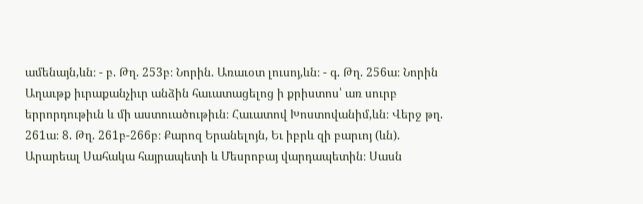ամենայն,ևն։ - բ. Թղ. 253բ։ Նորին. Առաւօտ լուսոյ,ևն։ - գ. Թղ. 256ա։ Նորին Աղաւթք իւրաքանչիւր անձին հաւատացելոց ի քրիստոս՝ առ սուրբ երրորդութիւն և մի աստուածութիւն։ Հաւատով Խոստովանիմ,ևն։ Վերջ թղ. 261ա։ 8. Թղ. 261բ-266բ։ Քարոզ Երանելոյն, Եւ իբրև զի բարւոյ (ևն). Արարեալ Սահակա հայրապետի և Մեսրոբայ վարդապետին։ Սասն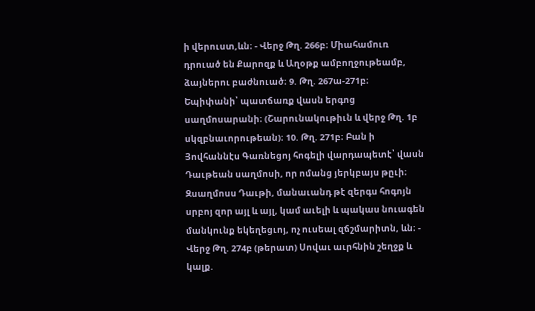ի վերուստ,ևն։ - Վերջ Թղ. 266բ։ Միահամուռ դրուած են Քարոզք և Աղօթք ամբողջութեամբ, ձայներու բաժնուած։ 9. Թղ. 267ա-271բ։ Եպիփանի՝ պատճառք վասն երգոց սաղմոսարանի։ (Շարունակութիւն և վերջ Թղ. 1բ սկզբնաւորութեան)։ 10. Թղ. 271բ։ Բան ի Յովհաննէս Գառնեցոյ հոգելի վարդապետէ՝ վասն Դաւթեան սաղմոսի, որ ոմանց յերկբայս թըւի։ Զսաղմոսս Դաւթի, մանաւանդ թէ զերգս հոգոյն սրբոյ զոր այլ և այլ, կամ աւելի և պակաս նուագեն մանկունք եկեղեցւոյ, ոչ ուսեալ զճշմարիտն, ևն։ - Վերջ Թղ. 274բ (թերատ) Սովաւ աւրհնին շեղջք և կալք.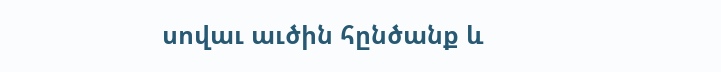սովաւ աւծին հընծանք և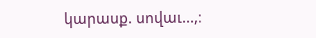կարասք. սովաւ...,։